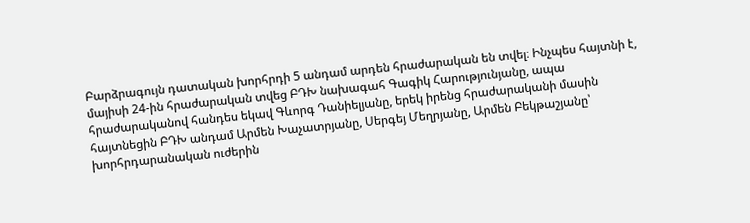Բարձրագույն դատական խորհրդի 5 անդամ արդեն հրաժարական են տվել։ Ինչպես հայտնի է, մայիսի 24-ին հրաժարական տվեց ԲԴԽ նախագահ Գագիկ Հարությունյանը, ապա հրաժարականով հանդես եկավ Գևորգ Դանիելյանը, երեկ իրենց հրաժարականի մասին հայտնեցին ԲԴԽ անդամ Արմեն Խաչատրյանը, Սերգեյ Մեղրյանը, Արմեն Բեկթաշյանը՝ խորհրդարանական ուժերին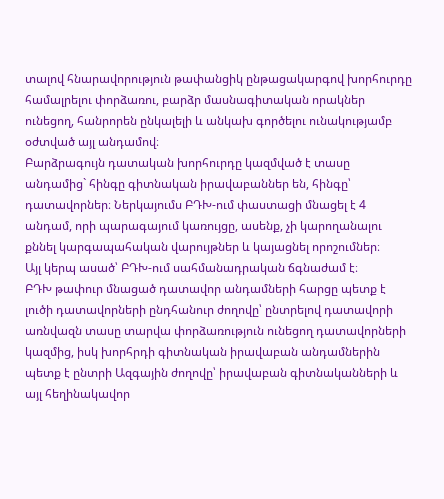տալով հնարավորություն թափանցիկ ընթացակարգով խորհուրդը համալրելու փորձառու, բարձր մասնագիտական որակներ ունեցող, հանրորեն ընկալելի և անկախ գործելու ունակությամբ օժտված այլ անդամով։
Բարձրագույն դատական խորհուրդը կազմված է տասը անդամից` հինգը գիտնական իրավաբաններ են, հինգը՝ դատավորներ։ Ներկայումս ԲԴԽ-ում փաստացի մնացել է 4 անդամ, որի պարագայում կառույցը, ասենք, չի կարողանալու քննել կարգապահական վարույթներ և կայացնել որոշումներ։
Այլ կերպ ասած՝ ԲԴԽ-ում սահմանադրական ճգնաժամ է։
ԲԴԽ թափուր մնացած դատավոր անդամների հարցը պետք է լուծի դատավորների ընդհանուր ժողովը՝ ընտրելով դատավորի առնվազն տասը տարվա փորձառություն ունեցող դատավորների կազմից, իսկ խորհրդի գիտնական իրավաբան անդամներին պետք է ընտրի Ազգային ժողովը՝ իրավաբան գիտնականների և այլ հեղինակավոր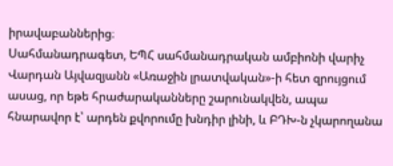իրավաբաններից։
Սահմանադրագետ, ԵՊՀ սահմանադրական ամբիոնի վարիչ Վարդան Այվազյանն «Առաջին լրատվական»-ի հետ զրույցում ասաց, որ եթե հրաժարականները շարունակվեն, ապա հնարավոր է՝ արդեն քվորումը խնդիր լինի, և ԲԴԽ-ն չկարողանա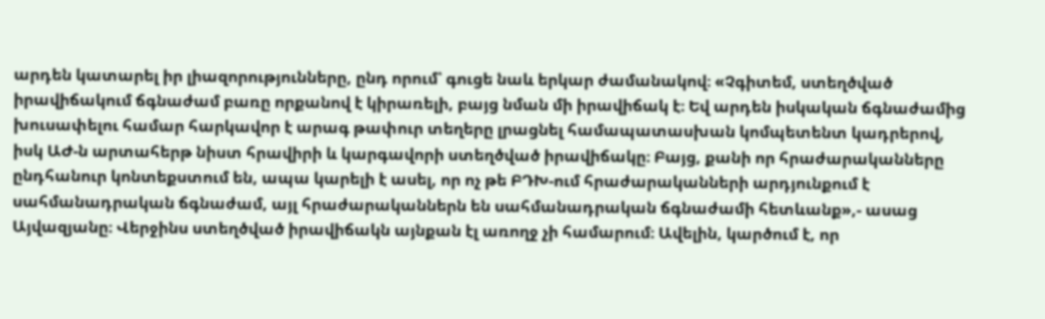արդեն կատարել իր լիազորությունները, ընդ որում՝ գուցե նաև երկար ժամանակով։ «Չգիտեմ, ստեղծված իրավիճակում ճգնաժամ բառը որքանով է կիրառելի, բայց նման մի իրավիճակ է։ Եվ արդեն իսկական ճգնաժամից խուսափելու համար հարկավոր է արագ թափուր տեղերը լրացնել համապատասխան կոմպետենտ կադրերով, իսկ ԱԺ-ն արտահերթ նիստ հրավիրի և կարգավորի ստեղծված իրավիճակը։ Բայց, քանի որ հրաժարականները ընդհանուր կոնտեքստում են, ապա կարելի է ասել, որ ոչ թե ԲԴԽ-ում հրաժարականների արդյունքում է սահմանադրական ճգնաժամ, այլ հրաժարականներն են սահմանադրական ճգնաժամի հետևանք»,- ասաց Այվազյանը։ Վերջինս ստեղծված իրավիճակն այնքան էլ առողջ չի համարում։ Ավելին, կարծում է, որ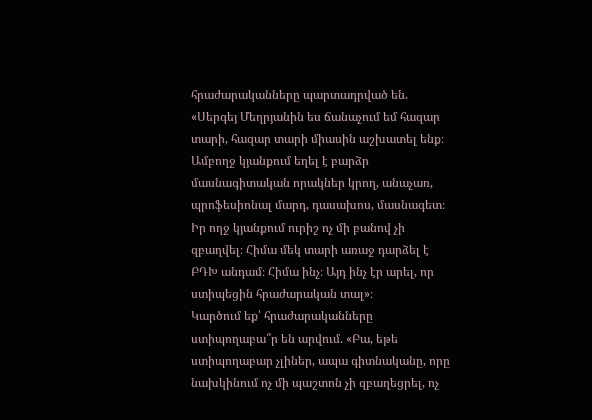հրաժարականները պարտադրված են. «Սերգեյ Մեղրյանին ես ճանաչում եմ հազար տարի, հազար տարի միասին աշխատել ենք։ Ամբողջ կյանքում եղել է բարձր մասնագիտական որակներ կրող, անաչառ, պրոֆեսիոնալ մարդ, դասախոս, մասնագետ։ Իր ողջ կյանքում ուրիշ ոչ մի բանով չի զբաղվել։ Հիմա մեկ տարի առաջ դարձել է ԲԴԽ անդամ։ Հիմա ինչ։ Այդ ինչ էր արել, որ ստիպեցին հրաժարական տալ»։
Կարծում եք՝ հրաժարականները ստիպողաբա՞ր են արվում. «Բա, եթե ստիպողաբար չլիներ, ապա գիտնականը, որը նախկինում ոչ մի պաշտոն չի զբաղեցրել, ոչ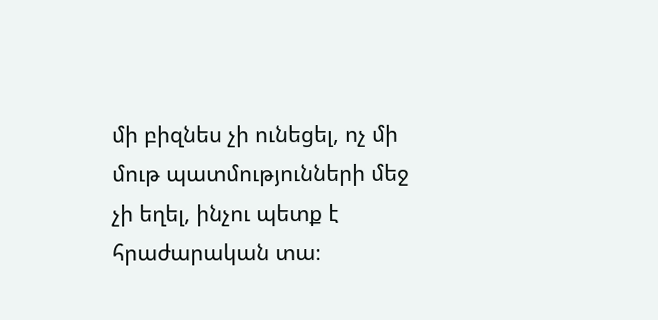մի բիզնես չի ունեցել, ոչ մի մութ պատմությունների մեջ չի եղել, ինչու պետք է հրաժարական տա։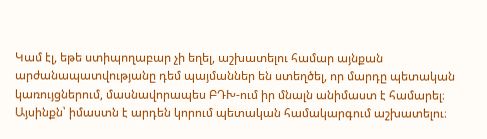Կամ էլ, եթե ստիպողաբար չի եղել, աշխատելու համար այնքան արժանապատվությանը դեմ պայմաններ են ստեղծել, որ մարդը պետական կառույցներում, մասնավորապես ԲԴԽ-ում իր մնալն անիմաստ է համարել։ Այսինքն՝ իմաստն է արդեն կորում պետական համակարգում աշխատելու։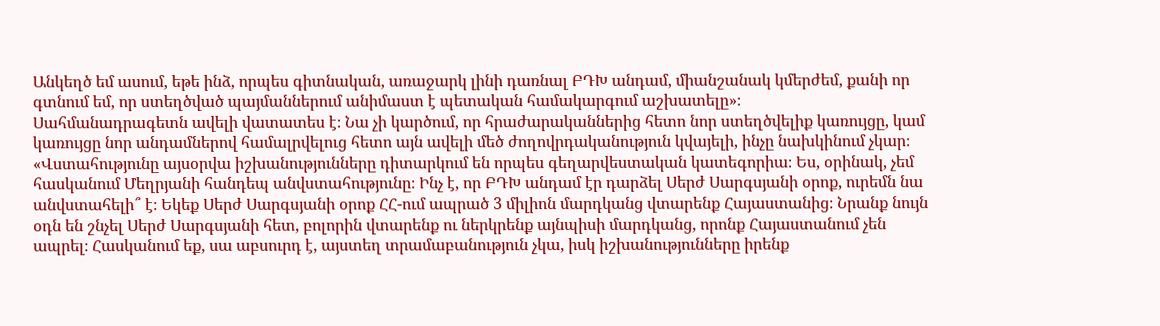Անկեղծ եմ ասում, եթե ինձ, որպես գիտնական, առաջարկ լինի դառնալ ԲԴԽ անդամ, միանշանակ կմերժեմ, քանի որ գտնում եմ, որ ստեղծված պայմաններում անիմաստ է պետական համակարգում աշխատելը»։
Սահմանադրագետն ավելի վատատես է։ Նա չի կարծում, որ հրաժարականներից հետո նոր ստեղծվելիք կառույցը, կամ կառույցը նոր անդամներով համալրվելուց հետո այն ավելի մեծ ժողովրդականություն կվայելի, ինչը նախկինում չկար։ «Վստահությունը այսօրվա իշխանությունները դիտարկում են որպես գեղարվեստական կատեգորիա։ Ես, օրինակ, չեմ հասկանում Մեղրյանի հանդեպ անվստահությունը։ Ինչ է, որ ԲԴԽ անդամ էր դարձել Սերժ Սարգսյանի օրոք, ուրեմն նա անվստահելի՞ է։ Եկեք Սերժ Սարգսյանի օրոք ՀՀ-ում ապրած 3 միլիոն մարդկանց վտարենք Հայաստանից։ Նրանք նույն օդն են շնչել Սերժ Սարգսյանի հետ, բոլորին վտարենք ու ներկրենք այնպիսի մարդկանց, որոնք Հայաստանում չեն ապրել։ Հասկանում եք, սա աբսուրդ է, այստեղ տրամաբանություն չկա, իսկ իշխանությունները իրենք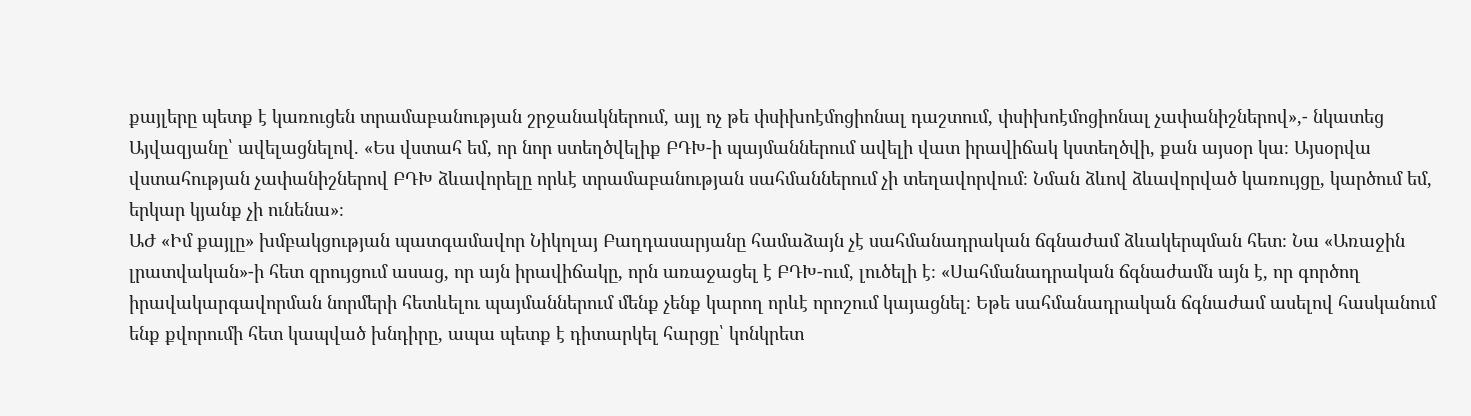քայլերը պետք է կառուցեն տրամաբանության շրջանակներում, այլ ոչ թե փսիխոէմոցիոնալ դաշտում, փսիխոէմոցիոնալ չափանիշներով»,- նկատեց Այվազյանը՝ ավելացնելով. «Ես վստահ եմ, որ նոր ստեղծվելիք ԲԴԽ-ի պայմաններում ավելի վատ իրավիճակ կստեղծվի, քան այսօր կա։ Այսօրվա վստահության չափանիշներով ԲԴԽ ձևավորելը որևէ տրամաբանության սահմաններում չի տեղավորվում։ Նման ձևով ձևավորված կառույցը, կարծում եմ, երկար կյանք չի ունենա»։
ԱԺ «Իմ քայլը» խմբակցության պատգամավոր Նիկոլայ Բաղդասարյանը համաձայն չէ սահմանադրական ճգնաժամ ձևակերպման հետ։ Նա «Առաջին լրատվական»-ի հետ զրույցում ասաց, որ այն իրավիճակը, որն առաջացել է ԲԴԽ-ում, լուծելի է։ «Սահմանադրական ճգնաժամն այն է, որ գործող իրավակարգավորման նորմերի հետևելու պայմաններում մենք չենք կարող որևէ որոշում կայացնել։ Եթե սահմանադրական ճգնաժամ ասելով հասկանում ենք քվորումի հետ կապված խնդիրը, ապա պետք է դիտարկել հարցը՝ կոնկրետ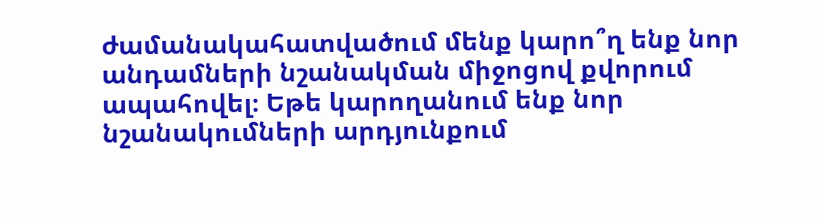ժամանակահատվածում մենք կարո՞ղ ենք նոր անդամների նշանակման միջոցով քվորում ապահովել։ Եթե կարողանում ենք նոր նշանակումների արդյունքում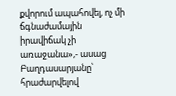քվորում ապահովել, ոչ մի ճգնաժամային իրավիճակ չի առաջանա»,- ասաց Բաղդասարյանը՝ հրաժարվելով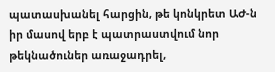պատասխանել հարցին, թե կոնկրետ ԱԺ-ն իր մասով երբ է պատրաստվում նոր թեկնածուներ առաջադրել,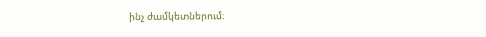ինչ ժամկետներում։